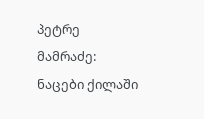პეტრე მამრაძე: ნაცები ქილაში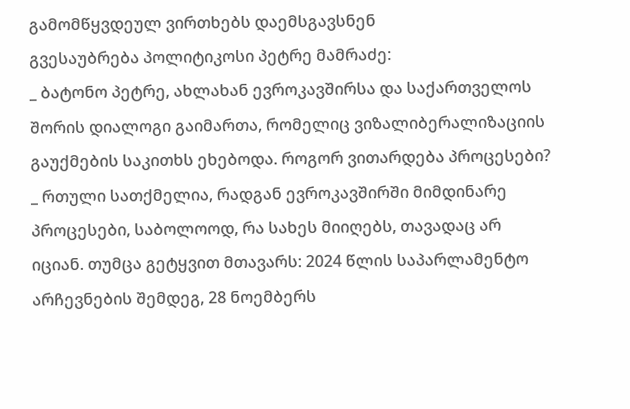გამომწყვდეულ ვირთხებს დაემსგავსნენ
გვესაუბრება პოლიტიკოსი პეტრე მამრაძე:
_ ბატონო პეტრე, ახლახან ევროკავშირსა და საქართველოს შორის დიალოგი გაიმართა, რომელიც ვიზალიბერალიზაციის გაუქმების საკითხს ეხებოდა. როგორ ვითარდება პროცესები?
_ რთული სათქმელია, რადგან ევროკავშირში მიმდინარე პროცესები, საბოლოოდ, რა სახეს მიიღებს, თავადაც არ იციან. თუმცა გეტყვით მთავარს: 2024 წლის საპარლამენტო არჩევნების შემდეგ, 28 ნოემბერს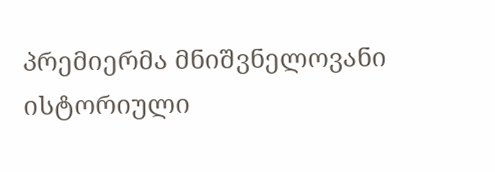პრემიერმა მნიშვნელოვანი ისტორიული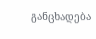განცხადება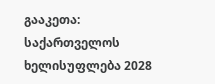გააკეთა: საქართველოს ხელისუფლება 2028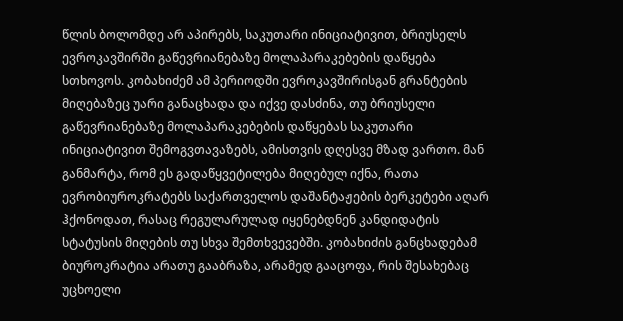წლის ბოლომდე არ აპირებს, საკუთარი ინიციატივით, ბრიუსელს ევროკავშირში გაწევრიანებაზე მოლაპარაკებების დაწყება სთხოვოს. კობახიძემ ამ პერიოდში ევროკავშირისგან გრანტების მიღებაზეც უარი განაცხადა და იქვე დასძინა, თუ ბრიუსელი გაწევრიანებაზე მოლაპარაკებების დაწყებას საკუთარი ინიციატივით შემოგვთავაზებს, ამისთვის დღესვე მზად ვართო. მან განმარტა, რომ ეს გადაწყვეტილება მიღებულ იქნა, რათა ევრობიუროკრატებს საქართველოს დაშანტაჟების ბერკეტები აღარ ჰქონოდათ, რასაც რეგულარულად იყენებდნენ კანდიდატის სტატუსის მიღების თუ სხვა შემთხვევებში. კობახიძის განცხადებამ ბიუროკრატია არათუ გააბრაზა, არამედ გააცოფა, რის შესახებაც უცხოელი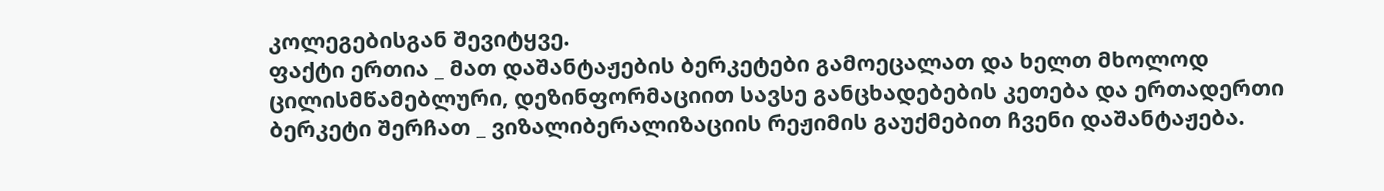კოლეგებისგან შევიტყვე.
ფაქტი ერთია _ მათ დაშანტაჟების ბერკეტები გამოეცალათ და ხელთ მხოლოდ ცილისმწამებლური, დეზინფორმაციით სავსე განცხადებების კეთება და ერთადერთი ბერკეტი შერჩათ _ ვიზალიბერალიზაციის რეჟიმის გაუქმებით ჩვენი დაშანტაჟება.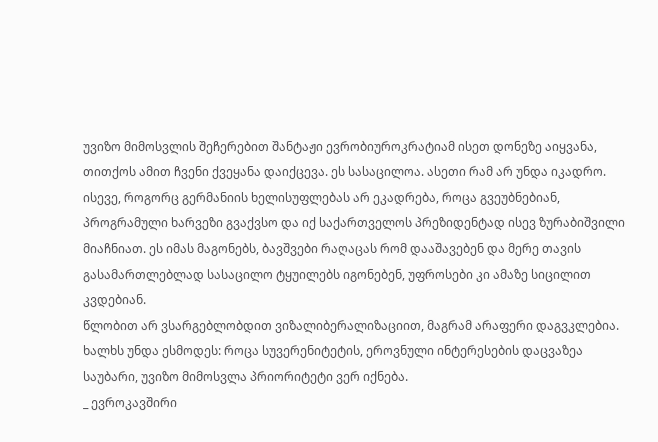უვიზო მიმოსვლის შეჩერებით შანტაჟი ევრობიუროკრატიამ ისეთ დონეზე აიყვანა, თითქოს ამით ჩვენი ქვეყანა დაიქცევა. ეს სასაცილოა. ასეთი რამ არ უნდა იკადრო. ისევე, როგორც გერმანიის ხელისუფლებას არ ეკადრება, როცა გვეუბნებიან, პროგრამული ხარვეზი გვაქვსო და იქ საქართველოს პრეზიდენტად ისევ ზურაბიშვილი მიაჩნიათ. ეს იმას მაგონებს, ბავშვები რაღაცას რომ დააშავებენ და მერე თავის გასამართლებლად სასაცილო ტყუილებს იგონებენ, უფროსები კი ამაზე სიცილით კვდებიან.
წლობით არ ვსარგებლობდით ვიზალიბერალიზაციით, მაგრამ არაფერი დაგვკლებია. ხალხს უნდა ესმოდეს: როცა სუვერენიტეტის, ეროვნული ინტერესების დაცვაზეა საუბარი, უვიზო მიმოსვლა პრიორიტეტი ვერ იქნება.
_ ევროკავშირი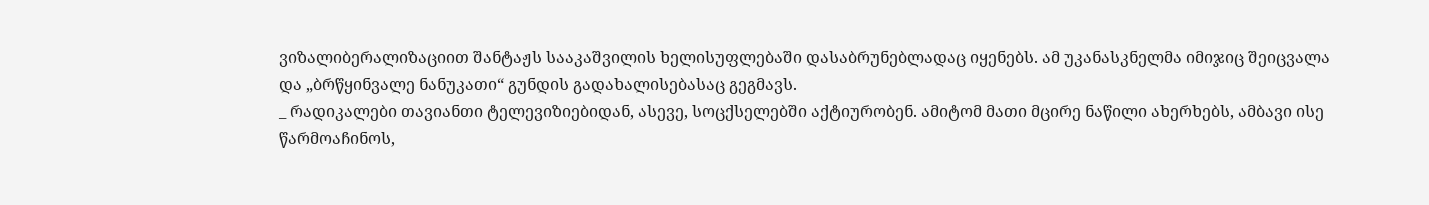ვიზალიბერალიზაციით შანტაჟს სააკაშვილის ხელისუფლებაში დასაბრუნებლადაც იყენებს. ამ უკანასკნელმა იმიჯიც შეიცვალა და „ბრწყინვალე ნანუკათი“ გუნდის გადახალისებასაც გეგმავს.
_ რადიკალები თავიანთი ტელევიზიებიდან, ასევე, სოცქსელებში აქტიურობენ. ამიტომ მათი მცირე ნაწილი ახერხებს, ამბავი ისე წარმოაჩინოს,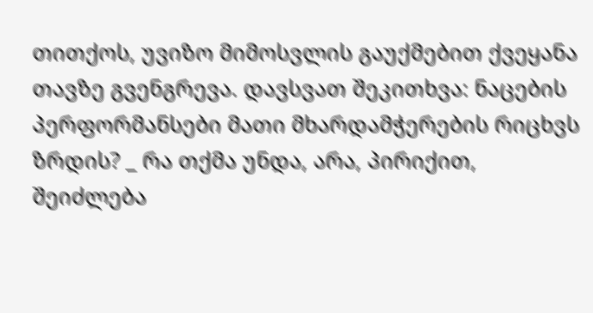თითქოს, უვიზო მიმოსვლის გაუქმებით ქვეყანა თავზე გვენგრევა. დავსვათ შეკითხვა: ნაცების პერფორმანსები მათი მხარდამჭერების რიცხვს ზრდის? _ რა თქმა უნდა, არა, პირიქით, შეიძლება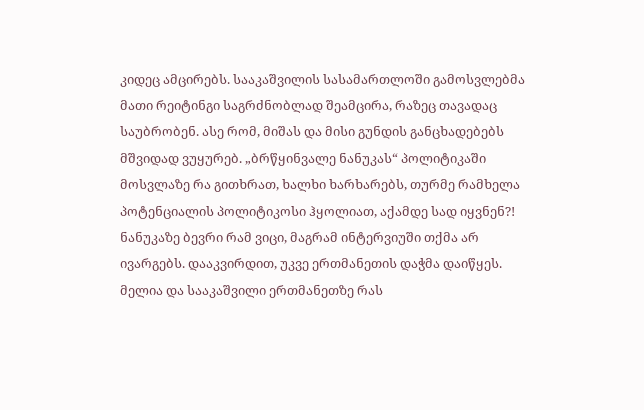კიდეც ამცირებს. სააკაშვილის სასამართლოში გამოსვლებმა მათი რეიტინგი საგრძნობლად შეამცირა, რაზეც თავადაც საუბრობენ. ასე რომ, მიშას და მისი გუნდის განცხადებებს მშვიდად ვუყურებ. „ბრწყინვალე ნანუკას“ პოლიტიკაში მოსვლაზე რა გითხრათ, ხალხი ხარხარებს, თურმე რამხელა პოტენციალის პოლიტიკოსი ჰყოლიათ, აქამდე სად იყვნენ?! ნანუკაზე ბევრი რამ ვიცი, მაგრამ ინტერვიუში თქმა არ ივარგებს. დააკვირდით, უკვე ერთმანეთის დაჭმა დაიწყეს. მელია და სააკაშვილი ერთმანეთზე რას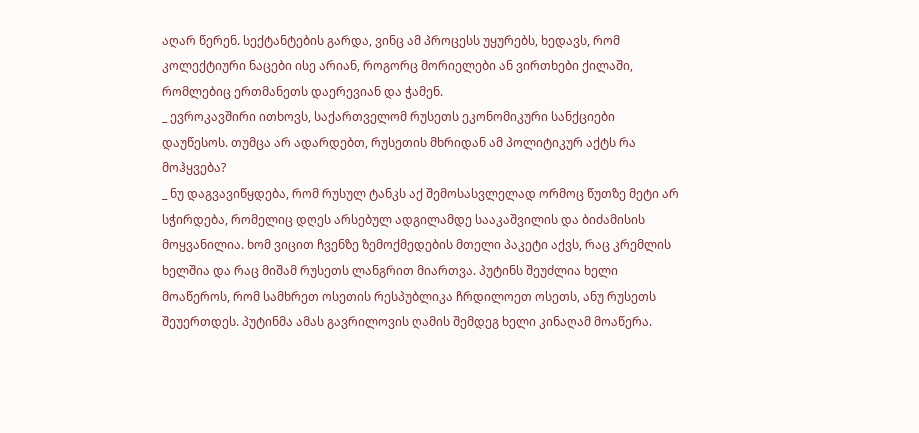აღარ წერენ. სექტანტების გარდა, ვინც ამ პროცესს უყურებს, ხედავს, რომ კოლექტიური ნაცები ისე არიან, როგორც მორიელები ან ვირთხები ქილაში, რომლებიც ერთმანეთს დაერევიან და ჭამენ.
_ ევროკავშირი ითხოვს, საქართველომ რუსეთს ეკონომიკური სანქციები დაუწესოს. თუმცა არ ადარდებთ, რუსეთის მხრიდან ამ პოლიტიკურ აქტს რა მოჰყვება?
_ ნუ დაგვავიწყდება, რომ რუსულ ტანკს აქ შემოსასვლელად ორმოც წუთზე მეტი არ სჭირდება, რომელიც დღეს არსებულ ადგილამდე სააკაშვილის და ბიძამისის მოყვანილია. ხომ ვიცით ჩვენზე ზემოქმედების მთელი პაკეტი აქვს, რაც კრემლის ხელშია და რაც მიშამ რუსეთს ლანგრით მიართვა. პუტინს შეუძლია ხელი მოაწეროს, რომ სამხრეთ ოსეთის რესპუბლიკა ჩრდილოეთ ოსეთს, ანუ რუსეთს შეუერთდეს. პუტინმა ამას გავრილოვის ღამის შემდეგ ხელი კინაღამ მოაწერა.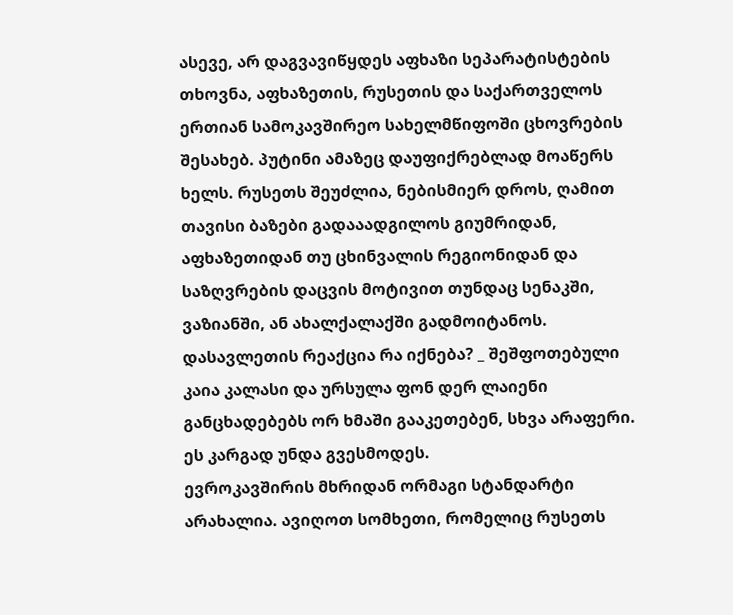ასევე, არ დაგვავიწყდეს აფხაზი სეპარატისტების თხოვნა, აფხაზეთის, რუსეთის და საქართველოს ერთიან სამოკავშირეო სახელმწიფოში ცხოვრების შესახებ. პუტინი ამაზეც დაუფიქრებლად მოაწერს ხელს. რუსეთს შეუძლია, ნებისმიერ დროს, ღამით თავისი ბაზები გადააადგილოს გიუმრიდან, აფხაზეთიდან თუ ცხინვალის რეგიონიდან და საზღვრების დაცვის მოტივით თუნდაც სენაკში, ვაზიანში, ან ახალქალაქში გადმოიტანოს. დასავლეთის რეაქცია რა იქნება? _ შეშფოთებული კაია კალასი და ურსულა ფონ დერ ლაიენი განცხადებებს ორ ხმაში გააკეთებენ, სხვა არაფერი. ეს კარგად უნდა გვესმოდეს.
ევროკავშირის მხრიდან ორმაგი სტანდარტი არახალია. ავიღოთ სომხეთი, რომელიც რუსეთს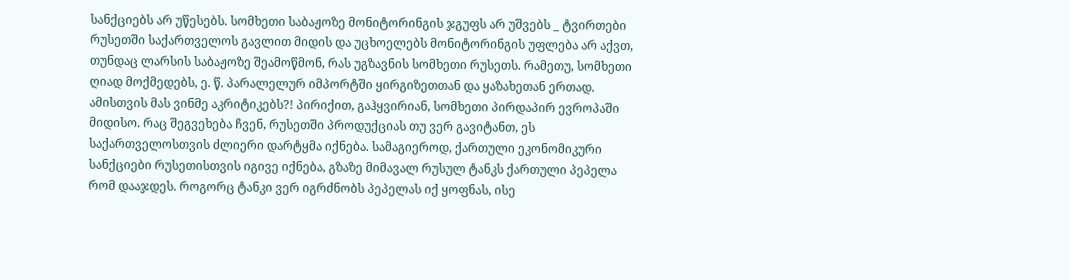სანქციებს არ უწესებს. სომხეთი საბაჟოზე მონიტორინგის ჯგუფს არ უშვებს _ ტვირთები რუსეთში საქართველოს გავლით მიდის და უცხოელებს მონიტორინგის უფლება არ აქვთ, თუნდაც ლარსის საბაჟოზე შეამოწმონ, რას უგზავნის სომხეთი რუსეთს. რამეთუ, სომხეთი ღიად მოქმედებს, ე. წ. პარალელურ იმპორტში ყირგიზეთთან და ყაზახეთან ერთად. ამისთვის მას ვინმე აკრიტიკებს?! პირიქით, გაჰყვირიან, სომხეთი პირდაპირ ევროპაში მიდისო. რაც შეგვეხება ჩვენ, რუსეთში პროდუქციას თუ ვერ გავიტანთ, ეს საქართველოსთვის ძლიერი დარტყმა იქნება. სამაგიეროდ, ქართული ეკონომიკური სანქციები რუსეთისთვის იგივე იქნება, გზაზე მიმავალ რუსულ ტანკს ქართული პეპელა რომ დააჯდეს. როგორც ტანკი ვერ იგრძნობს პეპელას იქ ყოფნას, ისე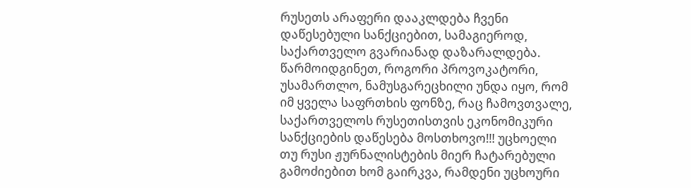რუსეთს არაფერი დააკლდება ჩვენი დაწესებული სანქციებით, სამაგიეროდ, საქართველო გვარიანად დაზარალდება. წარმოიდგინეთ, როგორი პროვოკატორი, უსამართლო, ნამუსგარეცხილი უნდა იყო, რომ იმ ყველა საფრთხის ფონზე, რაც ჩამოვთვალე, საქართველოს რუსეთისთვის ეკონომიკური სანქციების დაწესება მოსთხოვო!!! უცხოელი თუ რუსი ჟურნალისტების მიერ ჩატარებული გამოძიებით ხომ გაირკვა, რამდენი უცხოური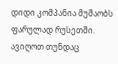დიდი კომპანია მუშაობს ფარულად რუსეთში. ავიღოთ თუნდაც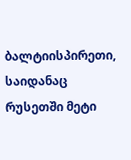ბალტიისპირეთი, საიდანაც რუსეთში მეტი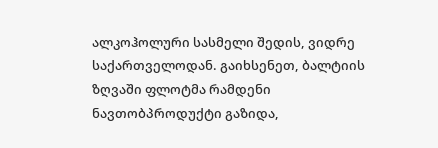ალკოჰოლური სასმელი შედის, ვიდრე საქართველოდან. გაიხსენეთ, ბალტიის ზღვაში ფლოტმა რამდენი ნავთობპროდუქტი გაზიდა,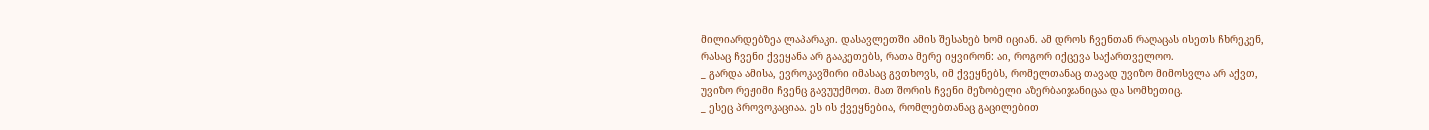მილიარდებზეა ლაპარაკი. დასავლეთში ამის შესახებ ხომ იციან. ამ დროს ჩვენთან რაღაცას ისეთს ჩხრეკენ, რასაც ჩვენი ქვეყანა არ გააკეთებს, რათა მერე იყვირონ: აი, როგორ იქცევა საქართველოო.
_ გარდა ამისა, ევროკავშირი იმასაც გვთხოვს, იმ ქვეყნებს, რომელთანაც თავად უვიზო მიმოსვლა არ აქვთ, უვიზო რეჟიმი ჩვენც გავუუქმოთ. მათ შორის ჩვენი მეზობელი აზერბაიჯანიცაა და სომხეთიც.
_ ესეც პროვოკაციაა. ეს ის ქვეყნებია, რომლებთანაც გაცილებით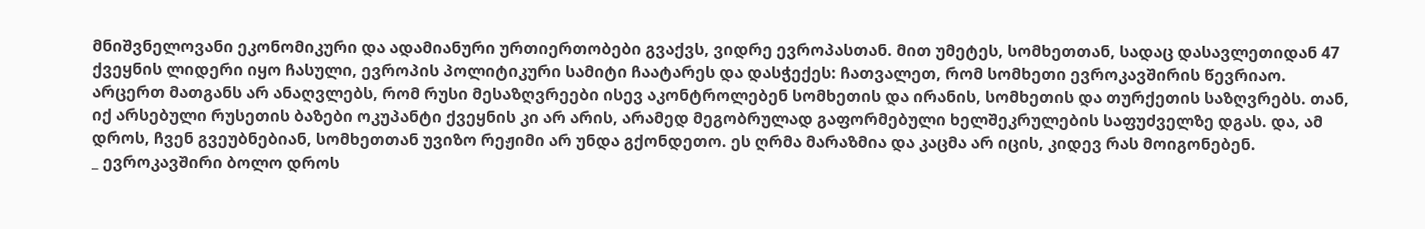მნიშვნელოვანი ეკონომიკური და ადამიანური ურთიერთობები გვაქვს, ვიდრე ევროპასთან. მით უმეტეს, სომხეთთან, სადაც დასავლეთიდან 47 ქვეყნის ლიდერი იყო ჩასული, ევროპის პოლიტიკური სამიტი ჩაატარეს და დასჭექეს: ჩათვალეთ, რომ სომხეთი ევროკავშირის წევრიაო. არცერთ მათგანს არ ანაღვლებს, რომ რუსი მესაზღვრეები ისევ აკონტროლებენ სომხეთის და ირანის, სომხეთის და თურქეთის საზღვრებს. თან, იქ არსებული რუსეთის ბაზები ოკუპანტი ქვეყნის კი არ არის, არამედ მეგობრულად გაფორმებული ხელშეკრულების საფუძველზე დგას. და, ამ დროს, ჩვენ გვეუბნებიან, სომხეთთან უვიზო რეჟიმი არ უნდა გქონდეთო. ეს ღრმა მარაზმია და კაცმა არ იცის, კიდევ რას მოიგონებენ.
_ ევროკავშირი ბოლო დროს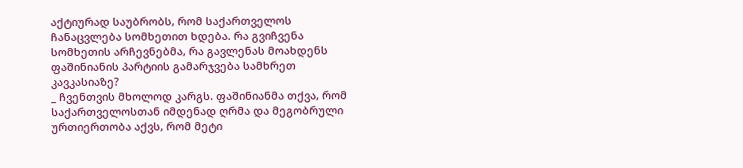აქტიურად საუბრობს, რომ საქართველოს ჩანაცვლება სომხეთით ხდება. რა გვიჩვენა სომხეთის არჩევნებმა, რა გავლენას მოახდენს ფაშინიანის პარტიის გამარჯვება სამხრეთ კავკასიაზე?
_ ჩვენთვის მხოლოდ კარგს. ფაშინიანმა თქვა, რომ საქართველოსთან იმდენად ღრმა და მეგობრული ურთიერთობა აქვს, რომ მეტი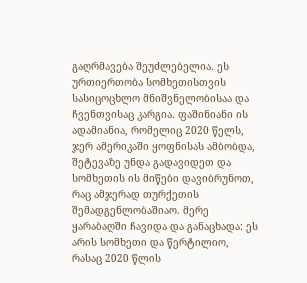გაღრმავება შეუძლებელია. ეს ურთიერთობა სომხეთისთვის სასიცოცხლო მნიშვნელობისაა და ჩვენთვისაც კარგია. ფაშინიანი ის ადამიანია, რომელიც 2020 წელს, ჯერ ამერიკაში ყოფნისას ამბობდა, შეტევაზე უნდა გადავიდეთ და სომხეთის ის მიწები დავიბრუნოთ, რაც ამჯერად თურქეთის შემადგენლობაშიაო. მერე ყარაბაღში ჩავიდა და განაცხადა: ეს არის სომხეთი და წერტილიო, რასაც 2020 წლის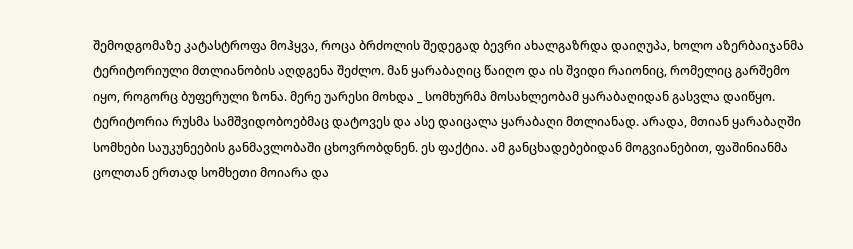შემოდგომაზე კატასტროფა მოჰყვა, როცა ბრძოლის შედეგად ბევრი ახალგაზრდა დაიღუპა, ხოლო აზერბაიჯანმა ტერიტორიული მთლიანობის აღდგენა შეძლო. მან ყარაბაღიც წაიღო და ის შვიდი რაიონიც, რომელიც გარშემო იყო, როგორც ბუფერული ზონა. მერე უარესი მოხდა _ სომხურმა მოსახლეობამ ყარაბაღიდან გასვლა დაიწყო. ტერიტორია რუსმა სამშვიდობოებმაც დატოვეს და ასე დაიცალა ყარაბაღი მთლიანად. არადა, მთიან ყარაბაღში სომხები საუკუნეების განმავლობაში ცხოვრობდნენ. ეს ფაქტია. ამ განცხადებებიდან მოგვიანებით, ფაშინიანმა ცოლთან ერთად სომხეთი მოიარა და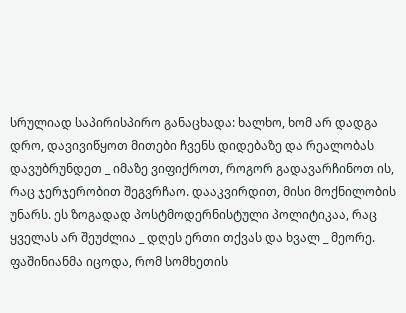სრულიად საპირისპირო განაცხადა: ხალხო, ხომ არ დადგა დრო, დავივიწყოთ მითები ჩვენს დიდებაზე და რეალობას დავუბრუნდეთ _ იმაზე ვიფიქროთ, როგორ გადავარჩინოთ ის, რაც ჯერჯერობით შეგვრჩაო. დააკვირდით, მისი მოქნილობის უნარს. ეს ზოგადად პოსტმოდერნისტული პოლიტიკაა, რაც ყველას არ შეუძლია _ დღეს ერთი თქვას და ხვალ _ მეორე. ფაშინიანმა იცოდა, რომ სომხეთის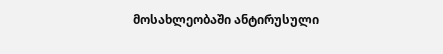მოსახლეობაში ანტირუსული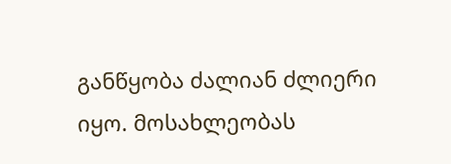განწყობა ძალიან ძლიერი იყო. მოსახლეობას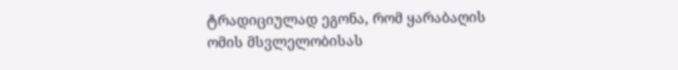ტრადიციულად ეგონა, რომ ყარაბაღის ომის მსვლელობისას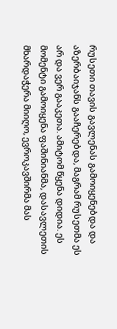რუსეთი თავის გავლენას გამოიყენებდა და აზერბაიჯანს გააჩერებდა, მაგრამ რუსეთმა ეს არ და ვერ გააკეთა. ამიტომ წყენა დიდია. ეს მომენტი გამოიყენა ფაშინიანმა, დასავლეთის მხარდაჭერა მიიღო, ევროკავშირმა მას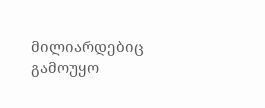მილიარდებიც გამოუყო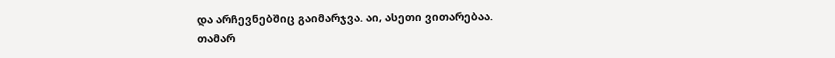და არჩევნებშიც გაიმარჯვა. აი, ასეთი ვითარებაა.
თამარ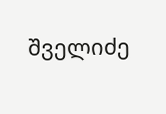შველიძე